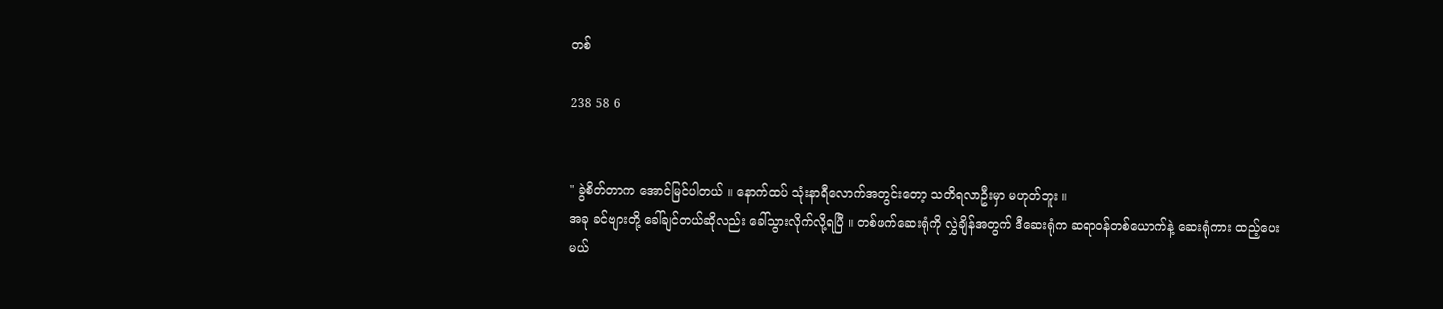တစ်

238 58 6


" ခွဲစိတ်တာက အောင်မြင်ပါတယ် ။ နောက်ထပ် သုံးနာရီလောက်အတွင်းတော့ သတိရလာဦးမှာ မဟုတ်ဘူး ။
အခု ခင်ဗျားတို့ ခေါ်ချင်တယ်ဆိုလည်း ခေါ်သွားလိုက်လို့ရပြီ ။ တစ်ဖက်ဆေးရုံကို လွှဲချိန်အတွက် ဒီဆေးရုံက ဆရာဝန်တစ်ယောက်နဲ့ ဆေးရုံကား ထည့်ပေးမယ်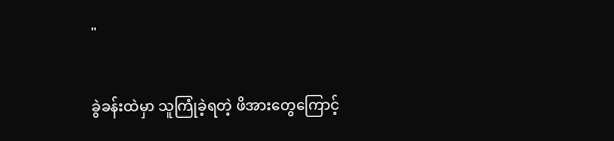"

ခွဲခန်းထဲမှာ သူကြုံခဲ့ရတဲ့ ဖိအားတွေကြောင့်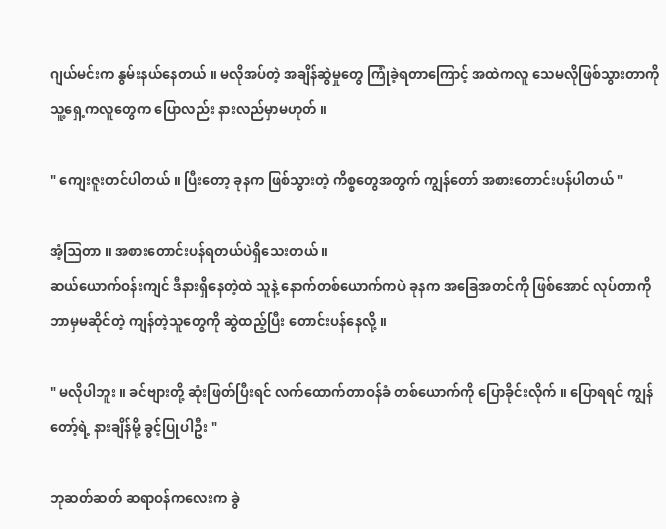ဂျယ်မင်းက နွမ်းနယ်နေတယ် ။ မလိုအပ်တဲ့ အချိန်ဆွဲမှုတွေ ကြုံခဲ့ရတာကြောင့် အထဲကလူ သေမလိုဖြစ်သွားတာကို သူ့ရှေ့ကလူတွေက ပြောလည်း နားလည်မှာမဟုတ် ။

" ကျေးဇူးတင်ပါတယ် ။ ပြီးတော့ ခုနက ဖြစ်သွားတဲ့ ကိစ္စတွေအတွက် ကျွန်တော် အစားတောင်းပန်ပါတယ် "

အံ့ဩတာ ။ အစားတောင်းပန်ရတယ်ပဲရှိသေးတယ် ။
ဆယ်ယောက်ဝန်းကျင် ဒီနားရှိနေတဲ့ထဲ သူနဲ့ နောက်တစ်ယောက်ကပဲ ခုနက အခြေအတင်ကို ဖြစ်အောင် လုပ်တာကို ဘာမှမဆိုင်တဲ့ ကျန်တဲ့သူတွေကို ဆွဲထည့်ပြီး တောင်းပန်နေလို့ ။

" မလိုပါဘူး ။ ခင်ဗျားတို့ ဆုံးဖြတ်ပြီးရင် လက်ထောက်တာဝန်ခံ တစ်ယောက်ကို ပြောခိုင်းလိုက် ။ ပြောရရင် ကျွန်တော့်ရဲ့ နားချိန်မို့ ခွင့်ပြုပါဦး "

ဘုဆတ်ဆတ် ဆရာဝန်ကလေးက ခွဲ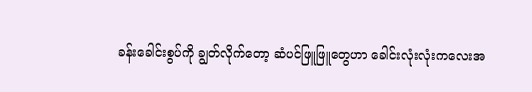ခန်းခေါင်းစွပ်ကို ချွတ်လိုက်တော့ ဆံပင်ဖြူဖြူတွေဟာ ခေါင်းလုံးလုံးကလေးအ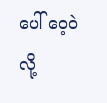ပေါ် ဝေ့ဝဲလို့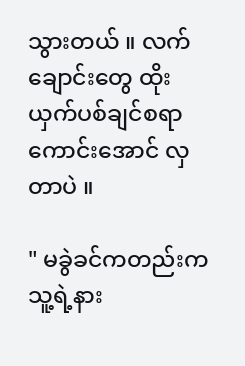သွားတယ် ။ လက်ချောင်းတွေ ထိုးယှက်ပစ်ချင်စရာကောင်းအောင် လှတာပဲ ။

" မခွဲခင်ကတည်းက သူ့ရဲ့နား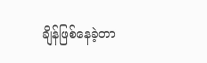ချိန်ဖြစ်နေခဲ့တာ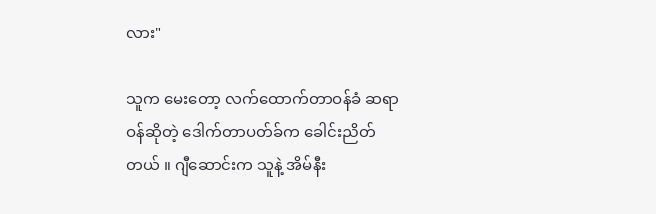လား"

သူက မေးတော့ လက်ထောက်တာဝန်ခံ ဆရာဝန်ဆိုတဲ့ ဒေါက်တာပတ်ခ်က ခေါင်းညိတ်တယ် ။ ဂျီဆောင်းက သူနဲ့ အိမ်နီး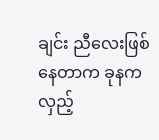ချင်း ညီလေးဖြစ်နေတာက ခုနက လှည့်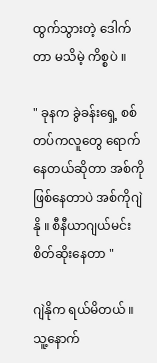ထွက်သွားတဲ့ ဒေါက်တာ မသိမဲ့ ကိစ္စပဲ ။

" ခုနက ခွဲခန်းရှေ့ စစ်တပ်ကလူတွေ ရောက်နေတယ်ဆိုတာ အစ်ကိုဖြစ်နေတာပဲ အစ်ကိုဂျဲနို ။ စီနီယာဂျယ်မင်း စိတ်ဆိုးနေတာ "

ဂျဲနိုက ရယ်မိတယ် ။
သူ့နောက်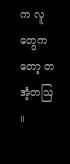က လူတွေကတော့ တအံ့တဩ ။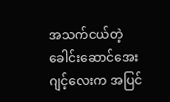အသက်ငယ်တဲ့ ခေါင်းဆောင်အေးဂျင့်လေးက အပြင်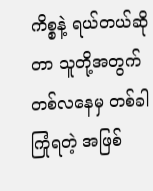ကိစ္စနဲ့ ရယ်တယ်ဆိုတာ သူတို့အတွက် တစ်လနေမှ တစ်ခါ ကြုံရတဲ့ အဖြစ်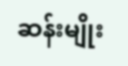ဆန်းမျိုး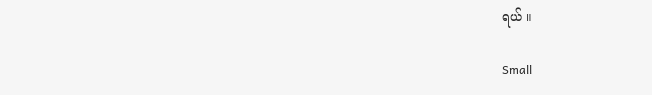ရယ် ။

Small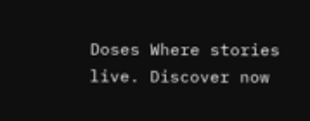Doses Where stories live. Discover now